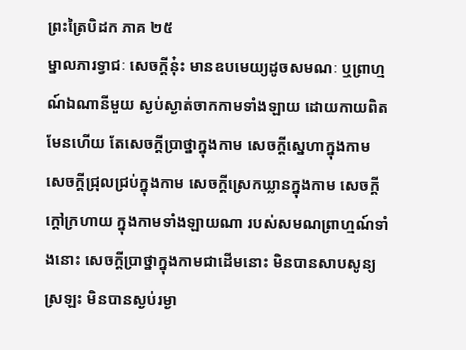ព្រះត្រៃបិដក ភាគ ២៥
ម្នាលភារទ្វាជៈ សេចក្តីនុ៎ះ មានឧបមេយ្យដូចសមណៈ ឬព្រាហ្មណ៍ឯណានីមួយ ស្ងប់ស្ងាត់ចាកកាមទាំងឡាយ ដោយកាយពិតមែនហើយ តែសេចក្តីប្រាថ្នាក្នុងកាម សេចក្តីស្នេហាក្នុងកាម សេចក្តីជ្រុលជ្រប់ក្នុងកាម សេចក្តីស្រេកឃ្លានក្នុងកាម សេចក្តីក្តៅក្រហាយ ក្នុងកាមទាំងឡាយណា របស់សមណព្រាហ្មណ៍ទាំងនោះ សេចក្តីប្រាថ្នាក្នុងកាមជាដើមនោះ មិនបានសាបសូន្យស្រឡះ មិនបានស្ងប់រម្ងា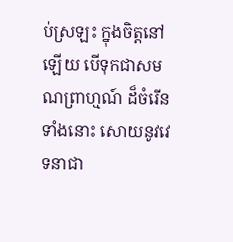ប់ស្រឡះ ក្នុងចិត្តនៅឡើយ បើទុកជាសមណព្រាហ្មណ៍ ដ៏ចំរើនទាំងនោះ សោយនូវវេទនាជា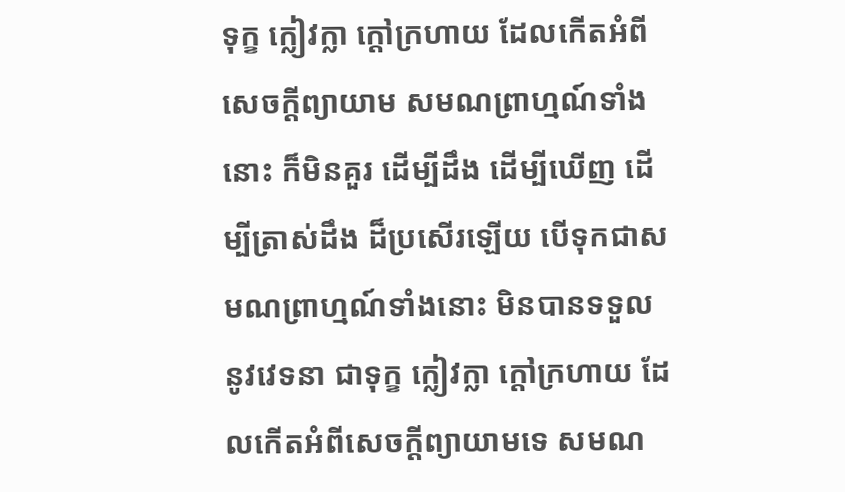ទុក្ខ ក្លៀវក្លា ក្តៅក្រហាយ ដែលកើតអំពីសេចក្តីព្យាយាម សមណព្រាហ្មណ៍ទាំងនោះ ក៏មិនគួរ ដើម្បីដឹង ដើម្បីឃើញ ដើម្បីត្រាស់ដឹង ដ៏ប្រសើរឡើយ បើទុកជាសមណព្រាហ្មណ៍ទាំងនោះ មិនបានទទួលនូវវេទនា ជាទុក្ខ ក្លៀវក្លា ក្តៅក្រហាយ ដែលកើតអំពីសេចក្តីព្យាយាមទេ សមណ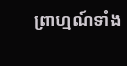ព្រាហ្មណ៍ទាំង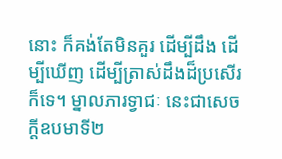នោះ ក៏គង់តែមិនគួរ ដើម្បីដឹង ដើម្បីឃើញ ដើម្បីត្រាស់ដឹងដ៏ប្រសើរក៏ទេ។ ម្នាលភារទ្វាជៈ នេះជាសេចក្តីឧបមាទី២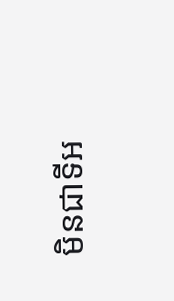មិនជាទីអ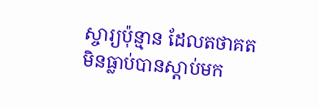ស្ចារ្យប៉ុន្មាន ដែលតថាគត មិនធ្លាប់បានស្តាប់មក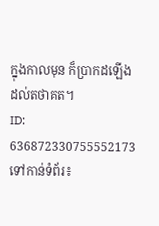ក្នុងកាលមុន ក៏ប្រាកដឡើងដល់តថាគត។
ID: 636872330755552173
ទៅកាន់ទំព័រ៖